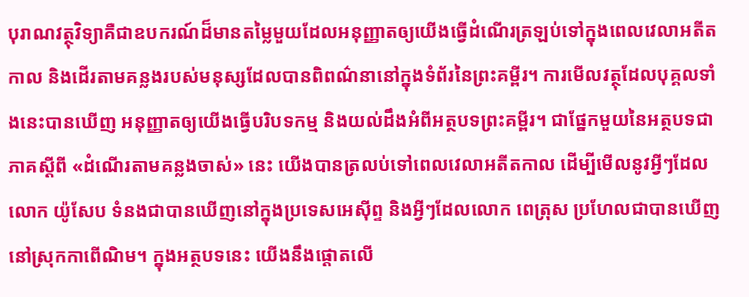បុរាណវត្ថុវិទ្យាគឺជាឧបករណ៍ដ៏មានតម្លៃមួយដែលអនុញ្ញាតឲ្យយើងធ្វើដំណើរត្រឡប់ទៅក្នុងពេលវេលាអតីតកាល និងដើរតាមគន្លងរបស់មនុស្សដែលបានពិពណ៌នានៅក្នុងទំព័រនៃព្រះគម្ពីរ។ ការមើលវត្ថុដែលបុគ្គលទាំងនេះបានឃើញ អនុញ្ញាតឲ្យយើងធ្វើបរិបទកម្ម និងយល់ដឹងអំពីអត្ថបទព្រះគម្ពីរ។ ជាផ្នែកមួយនៃអត្ថបទជាភាគស្ដីពី «ដំណើរតាមគន្លងចាស់» នេះ យើងបានត្រលប់ទៅពេលវេលាអតីតកាល ដើម្បីមើលនូវអ្វីៗដែលលោក យ៉ូសែប ទំនងជាបានឃើញនៅក្នុងប្រទេសអេស៊ីព្ទ និងអ្វីៗដែលលោក ពេត្រុស ប្រហែលជាបានឃើញនៅស្រុកកាពើណិម។ ក្នុងអត្ថបទនេះ យើងនឹងផ្ដោតលើ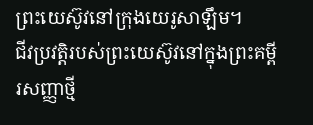ព្រះយេស៊ូវនៅក្រុងយេរូសាឡឹម។
ជីវប្រវត្តិរបស់ព្រះយេស៊ូវនៅក្នុងព្រះគម្ពីរសញ្ញាថ្មី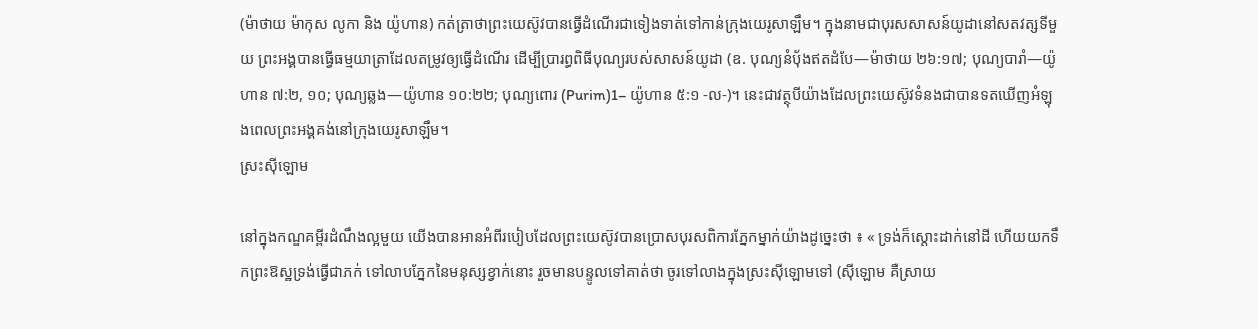(ម៉ាថាយ ម៉ាកុស លូកា និង យ៉ូហាន) កត់ត្រាថាព្រះយេស៊ូវបានធ្វើដំណើរជាទៀងទាត់ទៅកាន់ក្រុងយេរូសាឡឹម។ ក្នុងនាមជាបុរសសាសន៍យូដានៅសតវត្សទីមួយ ព្រះអង្គបានធ្វើធម្មយាត្រាដែលតម្រូវឲ្យធ្វើដំណើរ ដើម្បីប្រារព្ធពិធីបុណ្យរបស់សាសន៍យូដា (ឧ. បុណ្យនំបុ័ងឥតដំបែ—ម៉ាថាយ ២៦:១៧; បុណ្យបារាំ—យ៉ូហាន ៧:២, ១០; បុណ្យឆ្លង—យ៉ូហាន ១០:២២; បុណ្យពោរ (Purim)1– យ៉ូហាន ៥:១ -ល-)។ នេះជាវត្ថុបីយ៉ាងដែលព្រះយេស៊ូវទំនងជាបានទតឃើញអំឡុងពេលព្រះអង្គគង់នៅក្រុងយេរូសាឡឹម។
ស្រះស៊ីឡោម

នៅក្នុងកណ្ឌគម្ពីរដំណឹងល្អមួយ យើងបានអានអំពីរបៀបដែលព្រះយេស៊ូវបានប្រោសបុរសពិការភ្នែកម្នាក់យ៉ាងដូច្នេះថា ៖ « ទ្រង់ក៏ស្តោះដាក់នៅដី ហើយយកទឹកព្រះឱស្ឋទ្រង់ធ្វើជាភក់ ទៅលាបភ្នែកនៃមនុស្សខ្វាក់នោះ រួចមានបន្ទូលទៅគាត់ថា ចូរទៅលាងក្នុងស្រះស៊ីឡោមទៅ (ស៊ីឡោម គឺស្រាយ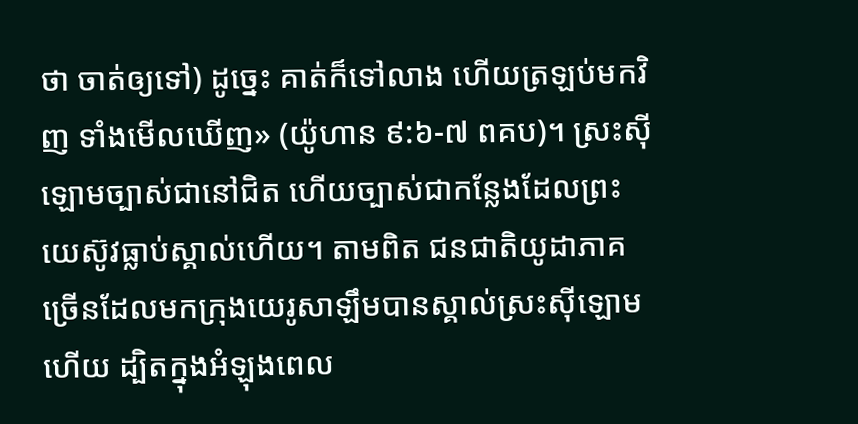ថា ចាត់ឲ្យទៅ) ដូច្នេះ គាត់ក៏ទៅលាង ហើយត្រឡប់មកវិញ ទាំងមើលឃើញ» (យ៉ូហាន ៩:៦-៧ ពគប)។ ស្រះស៊ីឡោមច្បាស់ជានៅជិត ហើយច្បាស់ជាកន្លែងដែលព្រះយេស៊ូវធ្លាប់ស្គាល់ហើយ។ តាមពិត ជនជាតិយូដាភាគច្រើនដែលមកក្រុងយេរូសាឡឹមបានស្គាល់ស្រះស៊ីឡោមហើយ ដ្បិតក្នុងអំឡុងពេល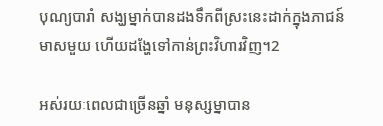បុណ្យបារាំ សង្ឃម្នាក់បានដងទឹកពីស្រះនេះដាក់ក្នុងភាជន៍មាសមួយ ហើយដង្ហែទៅកាន់ព្រះវិហារវិញ។2

អស់រយៈពេលជាច្រើនឆ្នាំ មនុស្សម្នាបាន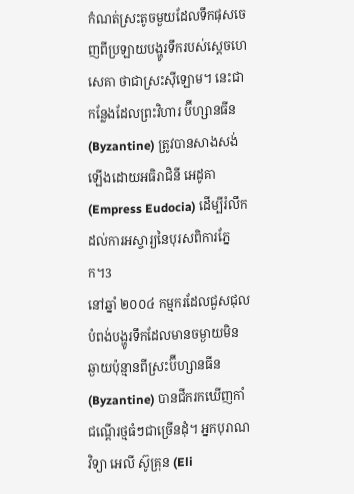កំណត់ស្រះតូចមួយដែលទឹកផុសចេញពីប្រឡាយបង្ហូរទឹករបស់ស្ដេចហេសេគា ថាជាស្រះស៊ីឡោម។ នេះជាកន្លែងដែលព្រះវិហារ ប៊ីហ្សានធីន (Byzantine) ត្រូវបានសាងសង់ឡើងដោយអធិរាជិនី អេដូគា (Empress Eudocia) ដើម្បីរំលឹកដល់ការអស្ចារ្យនៃបុរសពិការភ្នែក។3
នៅឆ្នាំ ២០០៤ កម្មករដែលជួសជុលបំពង់បង្ហូរទឹកដែលមានចម្ងាយមិនឆ្ងាយប៉ុន្មានពីស្រះប៊ីហ្សានធីន (Byzantine) បានជីករកឃើញកាំជណ្ដើរថ្មធំៗជាច្រើនដុំ។ អ្នកបុរាណវិទ្យា អេលី ស៊ូគ្រុន (Eli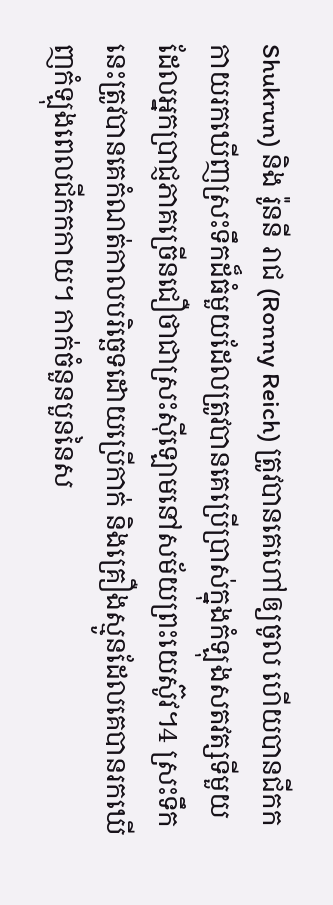Shukrun) និង រ៉ូននី រាជ (Ronny Reich) ត្រូវបានគេហៅឲ្យចូល ហើយបានជីកកកាយរកឃើញស្រះទឹកដ៏ធំមួយដែលត្រូវបានគេប្រើប្រាស់ក្នុងកំឡុងសតវត្សទីមួយ ដែលអ្នកប្រាជ្ញភាគច្រើនជឿថាជាស្រះស៊ីឡោមនៅសម័យព្រះយេស៊ូវ។4 ស្រះទឹកនេះត្រូវបានគេកំណត់កាលបរិច្ឆេទដោយប្រើកាក់ និងគ្រឿងស្មូនដែលគេបានរកឃើញកំឡុងពេលជីកកកាយ។ កាក់ចំនួនបួននៃស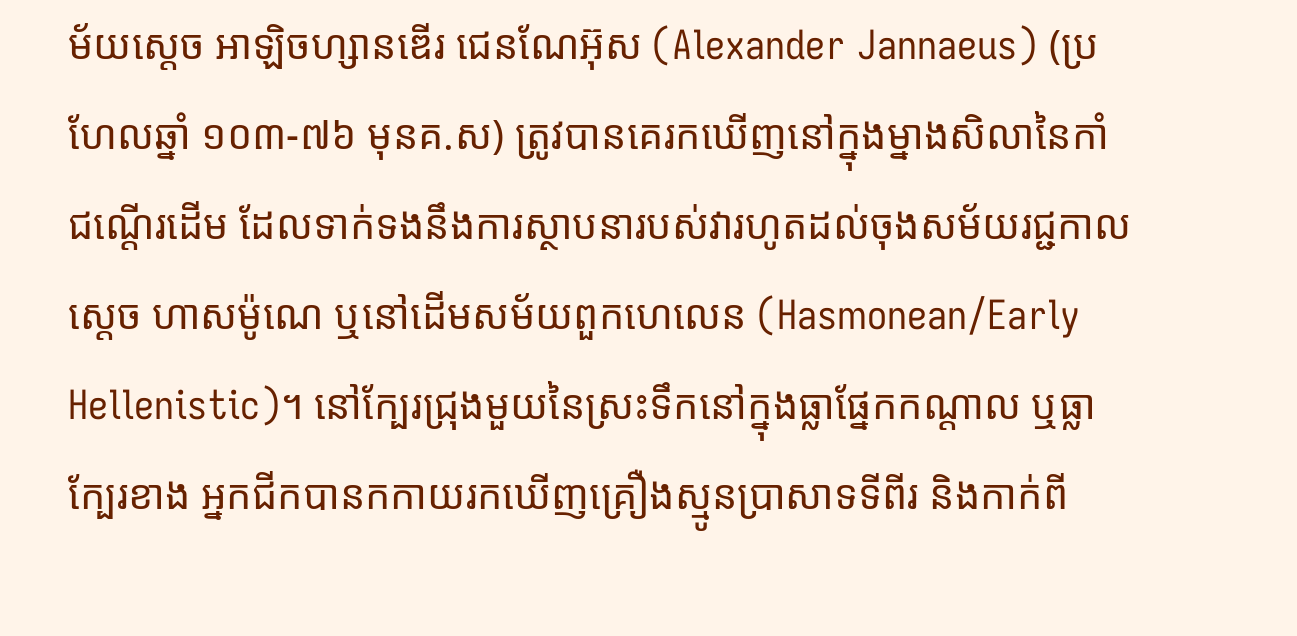ម័យសេ្ដច អាឡិចហ្សានឌើរ ជេនណែអ៊ុស (Alexander Jannaeus) (ប្រហែលឆ្នាំ ១០៣-៧៦ មុនគ.ស) ត្រូវបានគេរកឃើញនៅក្នុងម្នាងសិលានៃកាំជណ្ដើរដើម ដែលទាក់ទងនឹងការស្ថាបនារបស់វារហូតដល់ចុងសម័យរជ្ជកាលស្ដេច ហាសម៉ូណេ ឬនៅដើមសម័យពួកហេលេន (Hasmonean/Early Hellenistic)។ នៅក្បែរជ្រុងមួយនៃស្រះទឹកនៅក្នុងធ្លាផ្នែកកណ្ដាល ឬធ្លាក្បែរខាង អ្នកជីកបានកកាយរកឃើញគ្រឿងស្មូនប្រាសាទទីពីរ និងកាក់ពី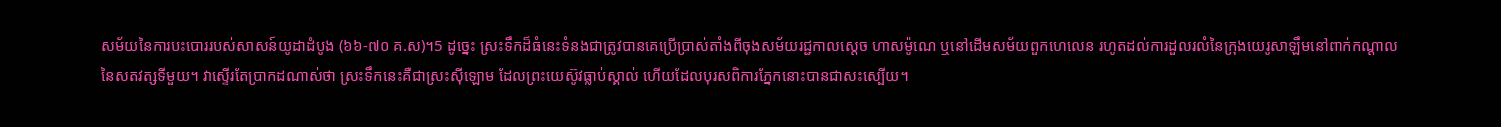សម័យនៃការបះបោររបស់សាសន៍យូដាដំបូង (៦៦-៧០ គ.ស)។5 ដូច្នេះ ស្រះទឹកដ៏ធំនេះទំនងជាត្រូវបានគេប្រើប្រាស់តាំងពីចុងសម័យរជ្ជកាលស្ដេច ហាសម៉ូណេ ឬនៅដើមសម័យពួកហេលេន រហូតដល់ការដួលរលំនៃក្រុងយេរូសាឡឹមនៅពាក់កណ្ដាលនៃសតវត្សទីមួយ។ វាស្ទើរតែប្រាកដណាស់ថា ស្រះទឹកនេះគឺជាស្រះស៊ីឡោម ដែលព្រះយេស៊ូវធ្លាប់ស្គាល់ ហើយដែលបុរសពិការភ្នែកនោះបានជាសះស្បើយ។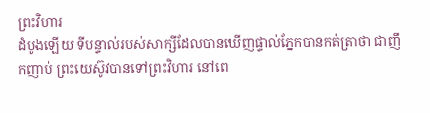ព្រះវិហារ
ដំបូងឡើយ ទីបន្ទាល់របស់សាក្សីដែលបានឃើញផ្ទាល់ភ្នែកបានកត់ត្រាថា ជាញឹកញាប់ ព្រះយេស៊ូវបានទៅព្រះវិហារ នៅពេ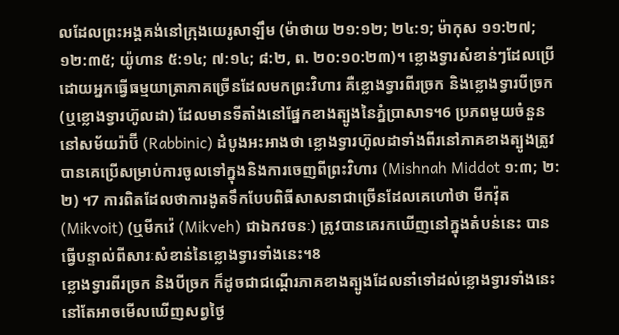លដែលព្រះអង្គគង់នៅក្រុងយេរូសាឡឹម (ម៉ាថាយ ២១:១២; ២៤:១; ម៉ាកុស ១១:២៧; ១២:៣៥; យ៉ូហាន ៥:១៤; ៧:១៤; ៨:២, ព. ២០:១០:២៣)។ ខ្លោងទ្វារសំខាន់ៗដែលប្រើដោយអ្នកធ្វើធម្មយាត្រាភាគច្រើនដែលមកព្រះវិហារ គឺខ្លោងទ្វារពីរច្រក និងខ្លោងទ្វារបីច្រក (ឬខ្លោងទ្វារហ៊ូលដា) ដែលមានទីតាំងនៅផ្នែកខាងត្បូងនៃភ្នំប្រាសាទ។6 ប្រភពមួយចំនួននៅសម័យរ៉ាប៊ី (Rabbinic) ដំបូងអះអាងថា ខ្លោងទ្វារហ៊ូលដាទាំងពីរនៅភាគខាងត្បូងត្រូវបានគេប្រើសម្រាប់ការចូលទៅក្នុងនិងការចេញពីព្រះវិហារ (Mishnah Middot ១:៣; ២:២) ។7 ការពិតដែលថាការងូតទឹកបែបពិធីសាសនាជាច្រើនដែលគេហៅថា មីកវ៉ុត (Mikvoit) (ឬមីកវ៉េ (Mikveh) ជាឯកវចនៈ) ត្រូវបានគេរកឃើញនៅក្នុងតំបន់នេះ បានធ្វើបន្ទាល់ពីសារៈសំខាន់នៃខ្លោងទ្វារទាំងនេះ។8
ខ្លោងទ្វារពីរច្រក និងបីច្រក ក៏ដូចជាជណ្ដើរភាគខាងត្បូងដែលនាំទៅដល់ខ្លោងទ្វារទាំងនេះនៅតែអាចមើលឃើញសព្វថ្ងៃ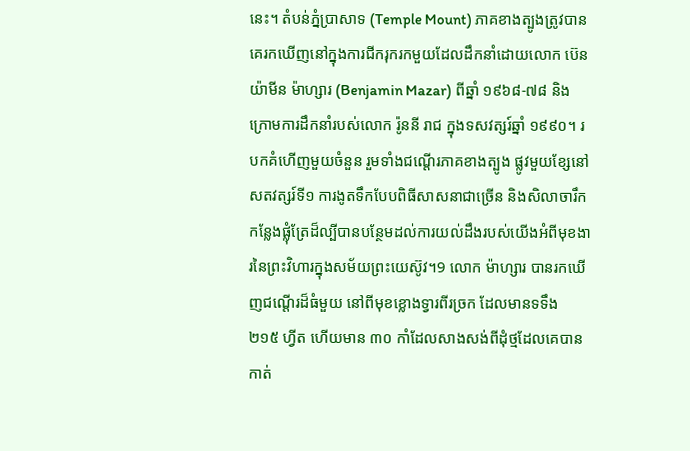នេះ។ តំបន់ភ្នំប្រាសាទ (Temple Mount) ភាគខាងត្បូងត្រូវបានគេរកឃើញនៅក្នុងការជីករុករកមួយដែលដឹកនាំដោយលោក ប៊េនយ៉ាមីន ម៉ាហ្សារ (Benjamin Mazar) ពីឆ្នាំ ១៩៦៨-៧៨ និងក្រោមការដឹកនាំរបស់លោក រ៉ូននី រាជ ក្នុងទសវត្សរ៍ឆ្នាំ ១៩៩០។ របកគំហើញមួយចំនួន រួមទាំងជណ្ដើរភាគខាងត្បូង ផ្លូវមួយខ្សែនៅសតវត្សរ៍ទី១ ការងូតទឹកបែបពិធីសាសនាជាច្រើន និងសិលាចារឹកកន្លែងផ្លុំត្រែដ៏ល្បីបានបន្ថែមដល់ការយល់ដឹងរបស់យើងអំពីមុខងារនៃព្រះវិហារក្នុងសម័យព្រះយេស៊ូវ។9 លោក ម៉ាហ្សារ បានរកឃើញជណ្ដើរដ៏ធំមួយ នៅពីមុខខ្លោងទ្វារពីរច្រក ដែលមានទទឹង ២១៥ ហ្វីត ហើយមាន ៣០ កាំដែលសាងសង់ពីដុំថ្មដែលគេបានកាត់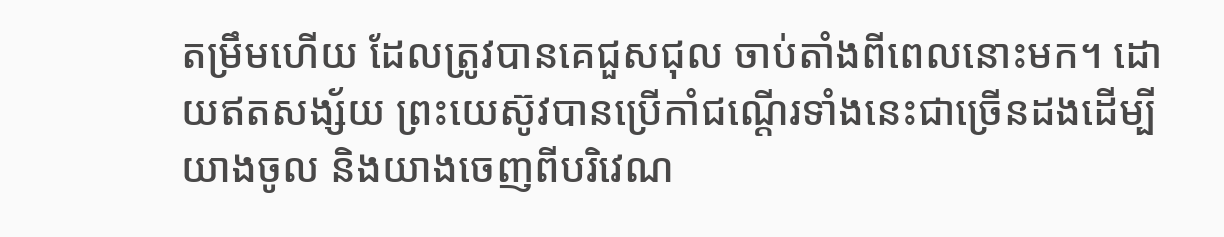តម្រឹមហើយ ដែលត្រូវបានគេជួសជុល ចាប់តាំងពីពេលនោះមក។ ដោយឥតសង្ស័យ ព្រះយេស៊ូវបានប្រើកាំជណ្ដើរទាំងនេះជាច្រើនដងដើម្បីយាងចូល និងយាងចេញពីបរិវេណ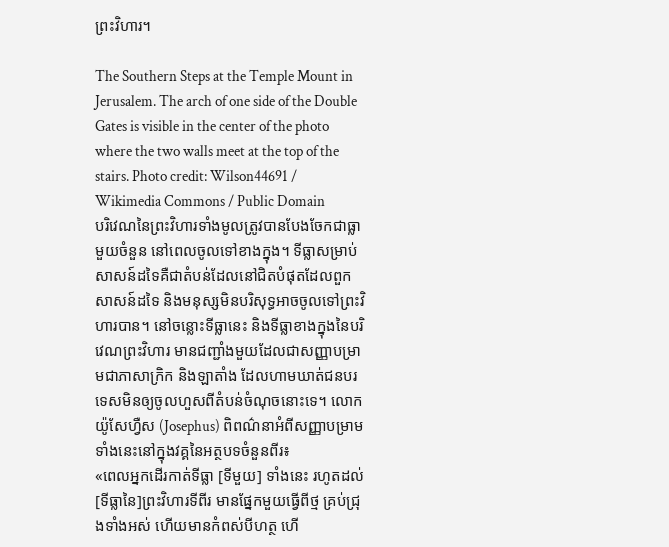ព្រះវិហារ។

The Southern Steps at the Temple Mount in Jerusalem. The arch of one side of the Double Gates is visible in the center of the photo where the two walls meet at the top of the stairs. Photo credit: Wilson44691 / Wikimedia Commons / Public Domain
បរិវេណនៃព្រះវិហារទាំងមូលត្រូវបានបែងចែកជាធ្លាមួយចំនួន នៅពេលចូលទៅខាងក្នុង។ ទីធ្លាសម្រាប់សាសន៍ដទៃគឺជាតំបន់ដែលនៅជិតបំផុតដែលពួកសាសន៍ដទៃ និងមនុស្សមិនបរិសុទ្ធអាចចូលទៅព្រះវិហារបាន។ នៅចន្លោះទីធ្លានេះ និងទីធ្លាខាងក្នុងនៃបរិវេណព្រះវិហារ មានជញ្ជាំងមួយដែលជាសញ្ញាបម្រាមជាភាសាក្រិក និងឡាតាំង ដែលហាមឃាត់ជនបរទេសមិនឲ្យចូលហួសពីតំបន់ចំណុចនោះទេ។ លោក យ៉ូសែហ្វឺស (Josephus) ពិពណ៌នាអំពីសញ្ញាបម្រាមទាំងនេះនៅក្នុងវគ្គនៃអត្ថបទចំនួនពីរ៖
«ពេលអ្នកដើរកាត់ទីធ្លា [ទីមួយ] ទាំងនេះ រហូតដល់ [ទីធ្លានៃ]ព្រះវិហារទីពីរ មានផ្នែកមួយធ្វើពីថ្ម គ្រប់ជ្រុងទាំងអស់ ហើយមានកំពស់បីហត្ថ ហើ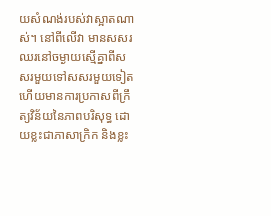យសំណង់របស់វាស្អាតណាស់។ នៅពីលើវា មានសសរឈរនៅចម្ងាយស្មើគ្នាពីសសរមួយទៅសសរមួយទៀត ហើយមានការប្រកាសពីក្រឹត្យវិន័យនៃភាពបរិសុទ្ធ ដោយខ្លះជាភាសាក្រិក និងខ្លះ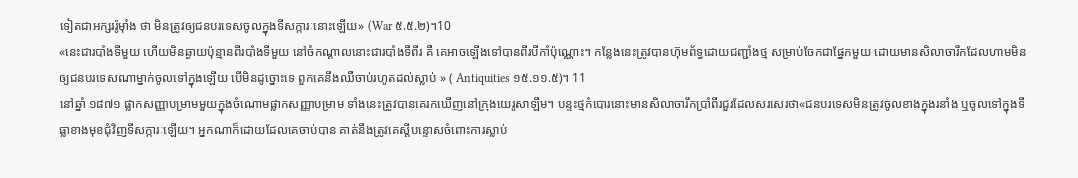ទៀតជាអក្សររ៉ូម៉ាំង ថា មិនត្រូវឲ្យជនបរទេសចូលក្នុងទីសក្ការៈនោះឡើយ» (War ៥.៥.២)។10
«នេះជារបាំងទីមួយ ហើយមិនឆ្ងាយប៉ុន្មានពីរបាំងទីមួយ នៅចំកណ្ដាលនោះជារបាំងទីពីរ គឺ គេអាចឡើងទៅបានពីរបីកាំប៉ុណ្ណោះ។ កន្លែងនេះត្រូវបានហ៊ុមព័ទ្ធដោយជញ្ជាំងថ្ម សម្រាប់ចែកជាផ្នែកមួយ ដោយមានសិលាចារឹកដែលហាមមិនឲ្យជនបរទេសណាម្នាក់ចូលទៅក្នុងឡើយ បើមិនដូច្នោះទេ ពួកគេនឹងឈឺចាប់រហូតដល់ស្លាប់ » ( Antiquities ១៥.១១.៥)។ 11
នៅឆ្នាំ ១៨៧១ ផ្លាកសញ្ញាបម្រាមមួយក្នុងចំណោមផ្លាកសញ្ញាបម្រាម ទាំងនេះត្រូវបានគេរកឃើញនៅក្រុងយេរូសាឡឹម។ បន្ទះថ្មកំបោរនោះមានសិលាចារឹកប្រាំពីរជួរដែលសរសេរថា«ជនបរទេសមិនត្រូវចូលខាងក្នុងរនាំង ឬចូលទៅក្នុងទីធ្លាខាងមុខជុំវិញទីសក្ការៈឡើយ។ អ្នកណាក៏ដោយដែលគេចាប់បាន គាត់នឹងត្រូវគេស្តីបន្ទោសចំពោះការស្លាប់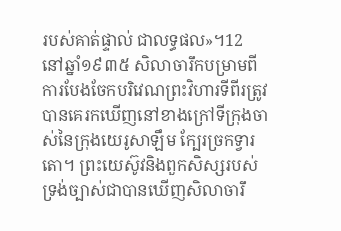របស់គាត់ផ្ទាល់ ជាលទ្ធផល»។12 នៅឆ្នាំ១៩៣៥ សិលាចារឹកបម្រាមពីការបែងចែកបរិវេណព្រះវិហារទីពីរត្រូវបានគេរកឃើញនៅខាងក្រៅទីក្រុងចាស់នៃក្រុងយេរូសាឡឹម ក្បែរច្រកទ្វារតោ។ ព្រះយេស៊ូវនិងពួកសិស្សរបស់ទ្រង់ច្បាស់ជាបានឃើញសិលាចារឹ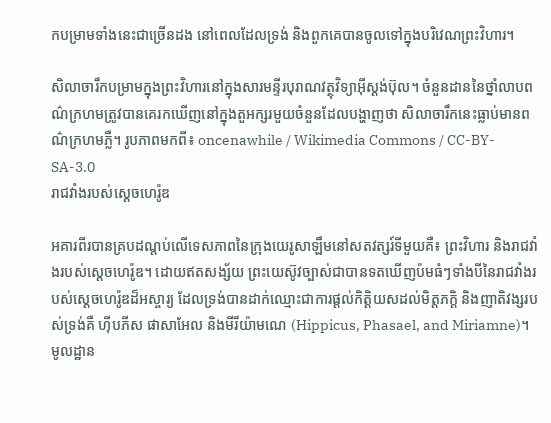កបម្រាមទាំងនេះជាច្រើនដង នៅពេលដែលទ្រង់ និងពួកគេបានចូលទៅក្នុងបរិវេណព្រះវិហារ។

សិលាចារឹកបម្រាមក្នុងព្រះវិហារនៅក្នុងសារមន្ទីរបុរាណវត្ថុវិទ្យាអ៊ីស្តង់ប៊ុល។ ចំនួនដាននៃថ្នាំលាបពណ៌ក្រហមត្រូវបានគេរកឃើញនៅក្នុងតួអក្សរមួយចំនួនដែលបង្ហាញថា សិលាចារឹកនេះធ្លាប់មានពណ៌ក្រហមភ្លឺ។ រូបភាពមកពី៖ oncenawhile / Wikimedia Commons / CC-BY-SA-3.0
រាជវាំងរបស់ស្ដេចហេរ៉ូឌ

អគារពីរបានគ្របដណ្ដប់លើទេសភាពនៃក្រុងយេរូសាឡឹមនៅសតវត្សរ៍ទីមួយគឺ៖ ព្រះវិហារ និងរាជវាំងរបស់ស្ដេចហេរ៉ូឌ។ ដោយឥតសង្ស័យ ព្រះយេស៊ូវច្បាស់ជាបានទតឃើញប៉មធំៗទាំងបីនៃរាជវាំងរបស់ស្ដេចហេរ៉ូឌដ៏អស្ចារ្យ ដែលទ្រង់បានដាក់ឈ្មោះជាការផ្ដល់កិត្តិយសដល់មិត្តភក្ដិ និងញាតិវង្សរបស់ទ្រង់គឺ ហ៊ីបភីស ផាសាអែល និងមីរីយ៉ាមណេ (Hippicus, Phasael, and Miriamne)។ មូលដ្ឋាន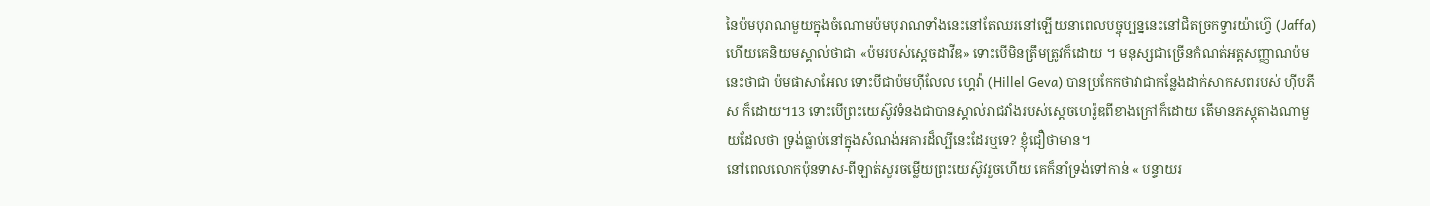នៃប៉មបុរាណមួយក្នុងចំណោមប៉មបុរាណទាំងនេះនៅតែឈរនៅឡើយនាពេលបច្ចុប្បន្ននេះនៅជិតច្រកទ្វារយ៉ាហ្វ៊េ (Jaffa) ហើយគេនិយមស្គាល់ថាជា «ប៉មរបស់ស្ដេចដាវីឌ» ទោះបើមិនត្រឹមត្រូវក៏ដោយ ។ មនុស្សជាច្រើនកំណត់អត្តសញ្ញាណប៉មនេះថាជា ប៉មផាសាអែល ទោះបីជាប៉មហ៊ីលែល ហ្គេវ៉ា (Hillel Geva) បានប្រកែកថាវាជាកន្លែងដាក់សាកសពរបស់ ហ៊ីបភីស ក៏ដោយ។13 ទោះបើព្រះយេស៊ូវទំនងជាបានស្គាល់រាជវាំងរបស់ស្ដេចហេរ៉ូឌពីខាងក្រៅក៏ដោយ តើមានភស្តុតាងណាមួយដែលថា ទ្រង់ធ្លាប់នៅក្នុងសំណង់អគារដ៏ល្បីនេះដែរឬទេ? ខ្ញុំជឿថាមាន។
នៅពេលលោកប៉ុនទាស-ពីឡាត់សួរចម្លើយព្រះយេស៊ូវរួចហើយ គេក៏នាំទ្រង់ទៅកាន់ « បន្ទាយរ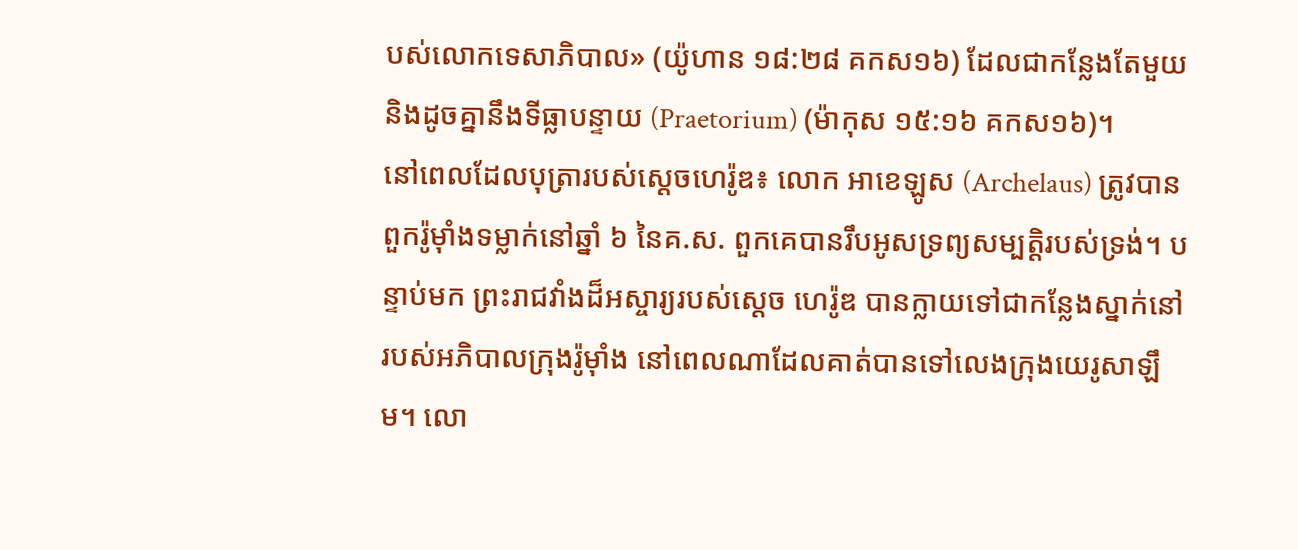បស់លោកទេសាភិបាល» (យ៉ូហាន ១៨:២៨ គកស១៦) ដែលជាកន្លែងតែមួយ និងដូចគ្នានឹងទីធ្លាបន្ទាយ (Praetorium) (ម៉ាកុស ១៥:១៦ គកស១៦)។
នៅពេលដែលបុត្រារបស់ស្ដេចហេរ៉ូឌ៖ លោក អាខេឡូស (Archelaus) ត្រូវបានពួករ៉ូម៉ាំងទម្លាក់នៅឆ្នាំ ៦ នៃគ.ស. ពួកគេបានរឹបអូសទ្រព្យសម្បត្តិរបស់ទ្រង់។ បន្ទាប់មក ព្រះរាជវាំងដ៏អស្ចារ្យរបស់ស្ដេច ហេរ៉ូឌ បានក្លាយទៅជាកន្លែងស្នាក់នៅរបស់អភិបាលក្រុងរ៉ូម៉ាំង នៅពេលណាដែលគាត់បានទៅលេងក្រុងយេរូសាឡឹម។ លោ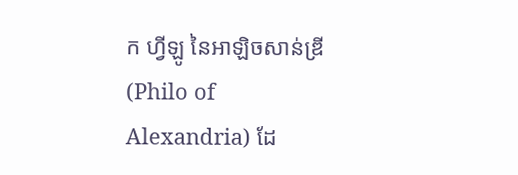ក ហ្វីឡូ នៃអាឡិចសាន់ឌ្រី (Philo of Alexandria) ដែ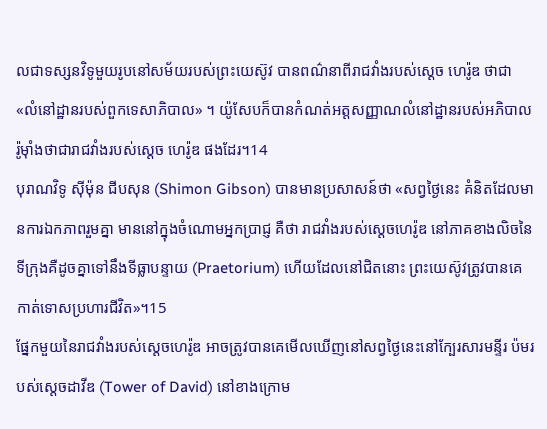លជាទស្សនវិទូមួយរូបនៅសម័យរបស់ព្រះយេស៊ូវ បានពណ៌នាពីរាជវាំងរបស់ស្ដេច ហេរ៉ូឌ ថាជា «លំនៅដ្ឋានរបស់ពួកទេសាភិបាល» ។ យ៉ូសែបក៏បានកំណត់អត្តសញ្ញាណលំនៅដ្ឋានរបស់អភិបាលរ៉ូម៉ាំងថាជារាជវាំងរបស់ស្ដេច ហេរ៉ូឌ ផងដែរ។14
បុរាណវិទូ ស៊ីម៉ុន ជីបសុន (Shimon Gibson) បានមានប្រសាសន៍ថា «សព្វថ្ងៃនេះ គំនិតដែលមានការឯកភាពរួមគ្នា មាននៅក្នុងចំណោមអ្នកប្រាជ្ញ គឺថា រាជវាំងរបស់ស្ដេចហេរ៉ូឌ នៅភាគខាងលិចនៃទីក្រុងគឺដូចគ្នាទៅនឹងទីធ្លាបន្ទាយ (Praetorium) ហើយដែលនៅជិតនោះ ព្រះយេស៊ូវត្រូវបានគេកាត់ទោសប្រហារជីវិត»។15
ផ្នែកមួយនៃរាជវាំងរបស់ស្ដេចហេរ៉ូឌ អាចត្រូវបានគេមើលឃើញនៅសព្វថ្ងៃនេះនៅក្បែរសារមន្ទីរ ប៉មរបស់ស្ដេចដាវីឌ (Tower of David) នៅខាងក្រោម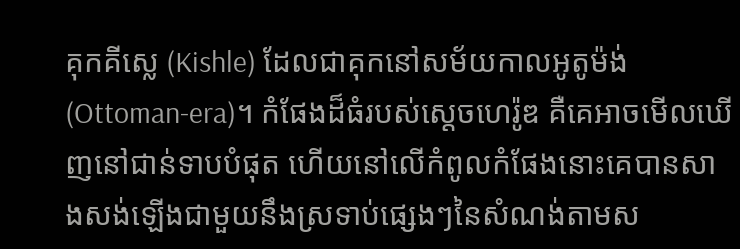គុកគីស្លេ (Kishle) ដែលជាគុកនៅសម័យកាលអូតូម៉ង់ (Ottoman-era)។ កំផែងដ៏ធំរបស់ស្ដេចហេរ៉ូឌ គឺគេអាចមើលឃើញនៅជាន់ទាបបំផុត ហើយនៅលើកំពូលកំផែងនោះគេបានសាងសង់ឡើងជាមួយនឹងស្រទាប់ផ្សេងៗនៃសំណង់តាមស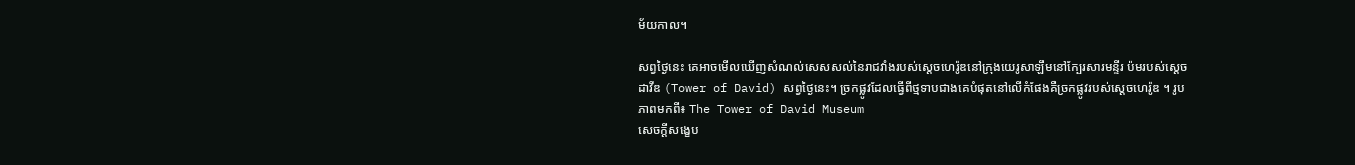ម័យកាល។

សព្វថ្ងៃនេះ គេអាចមើលឃើញសំណល់សេសសល់នៃរាជវាំងរបស់ស្ដេចហេរ៉ូឌនៅក្រុងយេរូសាឡឹមនៅក្បែរសារមន្ទីរ ប៉មរបស់ស្ដេចដាវីឌ (Tower of David) សព្វថ្ងៃនេះ។ ច្រកផ្លូវដែលធ្វើពីថ្មទាបជាងគេបំផុតនៅលើកំផែងគឺច្រកផ្លូវរបស់ស្ដេចហេរ៉ូឌ ។ រូបភាពមកពី៖ The Tower of David Museum
សេចក្ដីសង្ខេប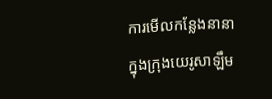ការមើលកន្លែងនានាក្នុងក្រុងយេរូសាឡឹម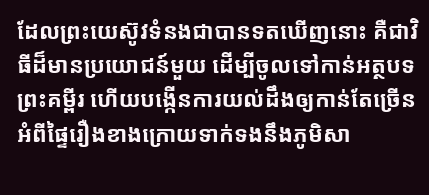ដែលព្រះយេស៊ូវទំនងជាបានទតឃើញនោះ គឺជាវិធីដ៏មានប្រយោជន៍មួយ ដើម្បីចូលទៅកាន់អត្ថបទព្រះគម្ពីរ ហើយបង្កើនការយល់ដឹងឲ្យកាន់តែច្រើនអំពីផ្ទៃរឿងខាងក្រោយទាក់ទងនឹងភូមិសា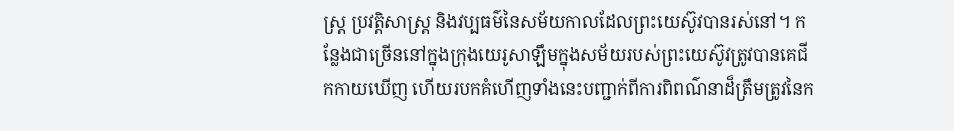ស្ត្រ ប្រវត្តិសាស្ត្រ និងវប្បធម៌នៃសម័យកាលដែលព្រះយេស៊ូវបានរស់នៅ។ កន្លែងជាច្រើននៅក្នុងក្រុងយេរូសាឡឹមក្នុងសម័យរបស់ព្រះយេស៊ូវត្រូវបានគេជីកកាយឃើញ ហើយរបកគំហើញទាំងនេះបញ្ជាក់ពីការពិពណ៌នាដ៏ត្រឹមត្រូវនៃក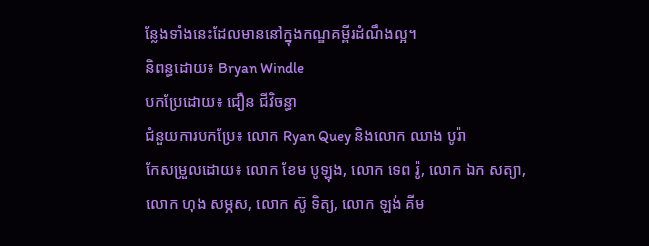ន្លែងទាំងនេះដែលមាននៅក្នុងកណ្ឌគម្ពីរដំណឹងល្អ។
និពន្ធដោយ៖ Bryan Windle
បកប្រែដោយ៖ ជឿន ជីវិចន្ធា
ជំនួយការបកប្រែ៖ លោក Ryan Quey និងលោក ឈាង បូរ៉ា
កែសម្រួលដោយ៖ លោក ខែម បូឡុង, លោក ទេព រ៉ូ, លោក ឯក សត្យា,
លោក ហុង សម្ភស, លោក ស៊ូ ទិត្យ, លោក ឡង់ គីម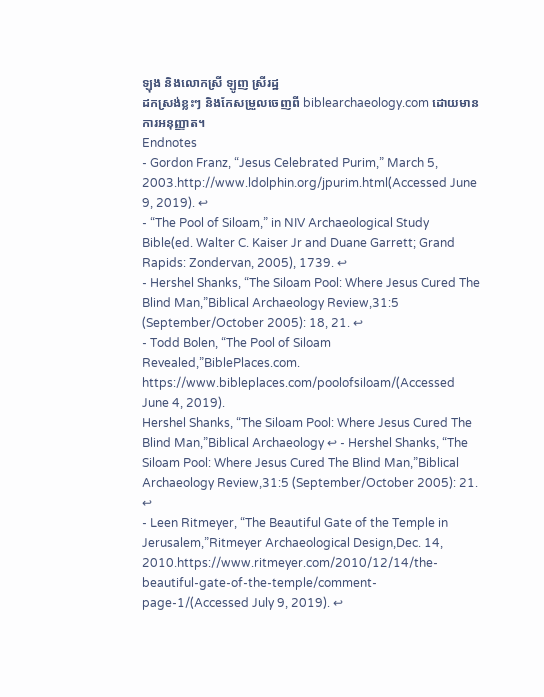ឡុង និងលោកស្រី ឡូញ ស្រីរដ្ឋ
ដកស្រង់ខ្លះៗ និងកែសម្រួលចេញពី biblearchaeology.com ដោយមានការអនុញ្ញាត។
Endnotes
- Gordon Franz, “Jesus Celebrated Purim,” March 5, 2003.http://www.ldolphin.org/jpurim.html(Accessed June 9, 2019). ↩
- “The Pool of Siloam,” in NIV Archaeological Study Bible(ed. Walter C. Kaiser Jr and Duane Garrett; Grand Rapids: Zondervan, 2005), 1739. ↩
- Hershel Shanks, “The Siloam Pool: Where Jesus Cured The Blind Man,”Biblical Archaeology Review,31:5 (September/October 2005): 18, 21. ↩
- Todd Bolen, “The Pool of Siloam Revealed,”BiblePlaces.com. https://www.bibleplaces.com/poolofsiloam/(Accessed June 4, 2019).
Hershel Shanks, “The Siloam Pool: Where Jesus Cured The Blind Man,”Biblical Archaeology ↩ - Hershel Shanks, “The Siloam Pool: Where Jesus Cured The Blind Man,”Biblical Archaeology Review,31:5 (September/October 2005): 21. ↩
- Leen Ritmeyer, “The Beautiful Gate of the Temple in Jerusalem,”Ritmeyer Archaeological Design,Dec. 14, 2010.https://www.ritmeyer.com/2010/12/14/the-beautiful-gate-of-the-temple/comment-page-1/(Accessed July 9, 2019). ↩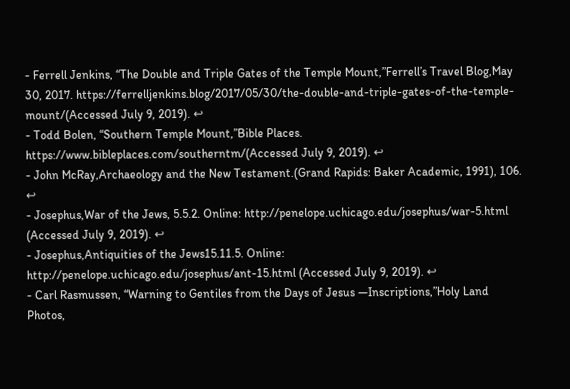- Ferrell Jenkins, “The Double and Triple Gates of the Temple Mount,”Ferrell’s Travel Blog,May 30, 2017. https://ferrelljenkins.blog/2017/05/30/the-double-and-triple-gates-of-the-temple-mount/(Accessed July 9, 2019). ↩
- Todd Bolen, “Southern Temple Mount,”Bible Places. https://www.bibleplaces.com/southerntm/(Accessed July 9, 2019). ↩
- John McRay,Archaeology and the New Testament.(Grand Rapids: Baker Academic, 1991), 106. ↩
- Josephus,War of the Jews, 5.5.2. Online: http://penelope.uchicago.edu/josephus/war-5.html (Accessed July 9, 2019). ↩
- Josephus,Antiquities of the Jews15.11.5. Online: http://penelope.uchicago.edu/josephus/ant-15.html (Accessed July 9, 2019). ↩
- Carl Rasmussen, “Warning to Gentiles from the Days of Jesus —Inscriptions,”Holy Land Photos,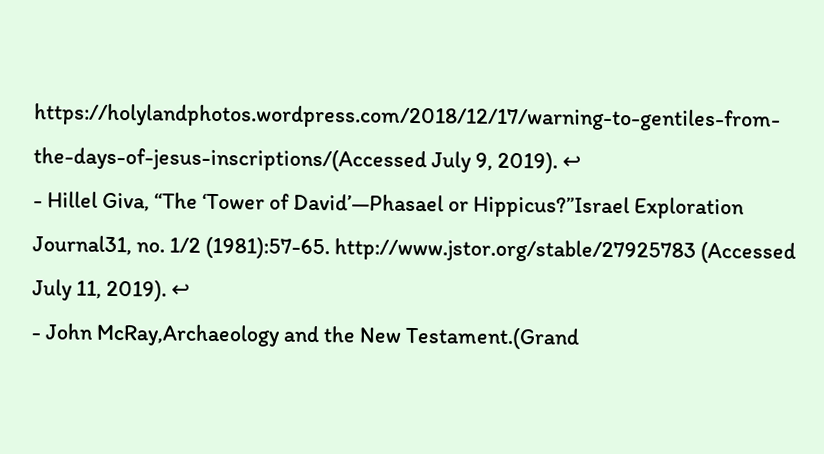https://holylandphotos.wordpress.com/2018/12/17/warning-to-gentiles-from-the-days-of-jesus-inscriptions/(Accessed July 9, 2019). ↩
- Hillel Giva, “The ‘Tower of David’—Phasael or Hippicus?”Israel Exploration Journal31, no. 1/2 (1981):57-65. http://www.jstor.org/stable/27925783 (Accessed July 11, 2019). ↩
- John McRay,Archaeology and the New Testament.(Grand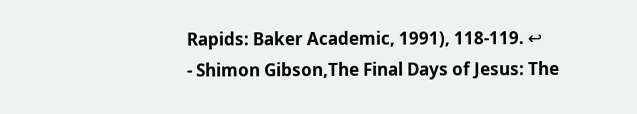Rapids: Baker Academic, 1991), 118-119. ↩
- Shimon Gibson,The Final Days of Jesus: The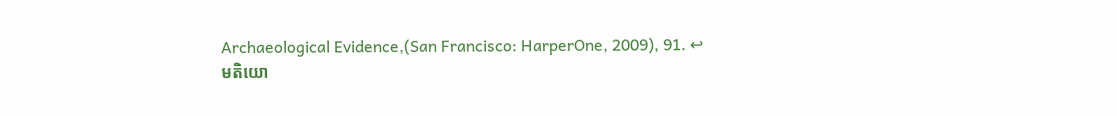Archaeological Evidence,(San Francisco: HarperOne, 2009), 91. ↩
មតិយោ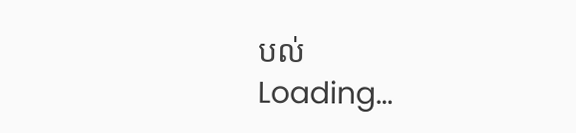បល់
Loading…